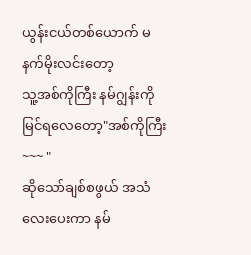ယွန်းငယ်တစ်ယောက် မနက်မိုးလင်းတော့
သူ့အစ်ကိုကြီး နမ်ဂျွန်းကို မြင်ရလေတော့"အစ်ကိုကြီး ~~~ "
ဆိုသော်ချစ်စဖွယ် အသံလေးပေးကာ နမ်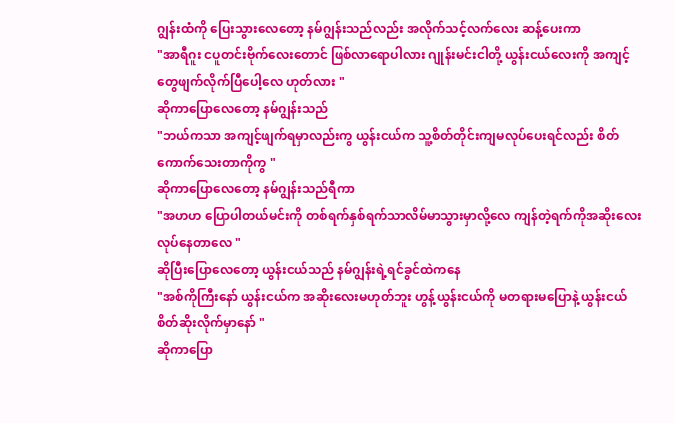ဂျွန်းထံကို ပြေးသွားလေတော့ နမ်ဂျွန်းသည်လည်း အလိုက်သင့်လက်လေး ဆန့်ပေးကာ
"အာရီဂူး ငပူတင်းဗိုက်လေးတောင် ဖြစ်လာရောပါလား ဂျုန်းမင်းငါတို့ ယွန်းငယ်လေးကို အကျင့်တွေဖျက်လိုက်ပြီပေါ့လေ ဟုတ်လား "
ဆိုကာပြောလေတော့ နမ်ဂျွန်းသည်
"ဘယ်ကသာ အကျင့်ဖျက်ရမှာလည်းကွ ယွန်းငယ်က သူ့စိတ်တိုင်းကျမလုပ်ပေးရင်လည်း စိတ်ကောက်သေးတာကိုကွ "
ဆိုကာပြောလေတော့ နမ်ဂျွန်းသည်ရီကာ
"အဟဟ ပြောပါတယ်မင်းကို တစ်ရက်နှစ်ရက်သာလိမ်မာသွားမှာလို့လေ ကျန်တဲ့ရက်ကိုအဆိုးလေး လုပ်နေတာလေ "
ဆိုပြီးပြောလေတော့ ယွန်းငယ်သည် နမ်ဂျွန်းရဲ့ရင်ခွင်ထဲကနေ
"အစ်ကိုကြီးနော် ယွန်းငယ်က အဆိုးလေးမဟုတ်ဘူး ဟွန့်ယွန်းငယ်ကို မတရားမပြောနဲ့ ယွန်းငယ်စိတ်ဆိုးလိုက်မှာနော် "
ဆိုကာပြော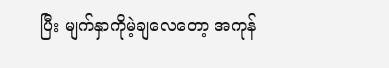ပြီး မျက်နှာကိုမဲ့ချလေတော့ အကုန်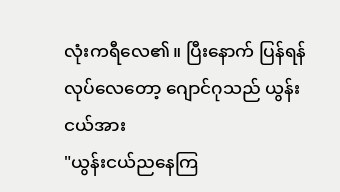လုံးကရီလေ၏။ ပြီးနောက် ပြန်ရန်လုပ်လေတော့ ဂျောင်ဂုသည် ယွန်းငယ်အား
"ယွန်းငယ်ညနေကြ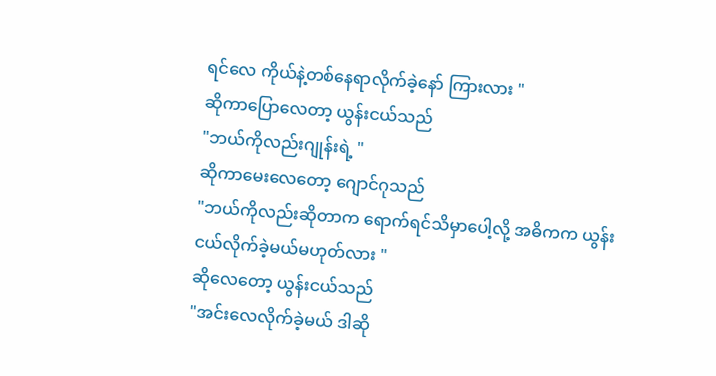ရင်လေ ကိုယ်နဲ့တစ်နေရာလိုက်ခဲ့နော် ကြားလား "
ဆိုကာပြောလေတာ့ ယွန်းငယ်သည်
"ဘယ်ကိုလည်းဂျုန်းရဲ့ "
ဆိုကာမေးလေတော့ ဂျောင်ဂုသည်
"ဘယ်ကိုလည်းဆိုတာက ရောက်ရင်သိမှာပေါ့လို့ အဓိကက ယွန်းငယ်လိုက်ခဲ့မယ်မဟုတ်လား "
ဆိုလေတော့ ယွန်းငယ်သည်
"အင်းလေလိုက်ခဲ့မယ် ဒါဆို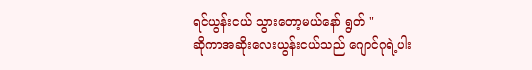ရင်ယွန်းငယ် သွားတော့မယ်နော် ရွတ် "
ဆိုကာအဆိုးလေးယွန်းငယ်သည် ဂျောင်ဂုရဲ့ပါး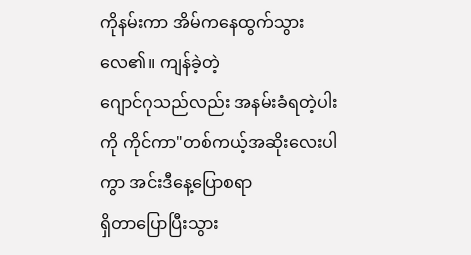ကိုနမ်းကာ အိမ်ကနေထွက်သွားလေ၏။ ကျန်ခဲ့တဲ့
ဂျောင်ဂုသည်လည်း အနမ်းခံရတဲ့ပါးကို ကိုင်ကာ"တစ်ကယ့်အဆိုးလေးပါကွာ အင်းဒီနေ့ပြောစရာ
ရှိတာပြောပြီးသွား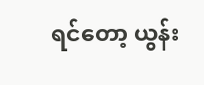ရင်တော့ ယွန်း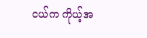ငယ်က ကိုယ့်အ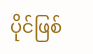ပိုင်ဖြစ်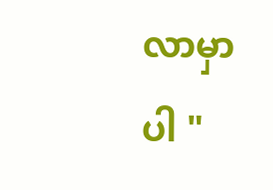လာမှာပါ "